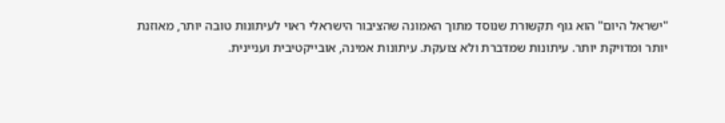"ישראל היום" הוא גוף תקשורת שנוסד מתוך האמונה שהציבור הישראלי ראוי לעיתונות טובה יותר, מאוזנת יותר ומדויקת יותר. עיתונות שמדברת ולא צועקת. עיתונות אמינה, אובייקטיבית ועניינית.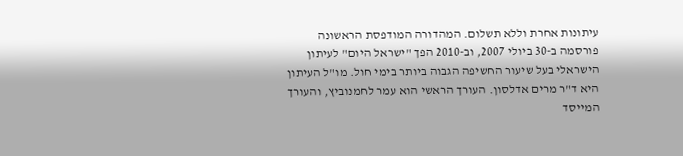עיתונות אחרת וללא תשלום. המהדורה המודפסת הראשונה פורסמה ב-30 ביולי 2007, וב-2010 הפך "ישראל היום" לעיתון הישראלי בעל שיעור החשיפה הגבוה ביותר בימי חול. מו"ל העיתון היא ד"ר מרים אדלסון. העורך הראשי הוא עמר לחמנוביץ, והעורך המייסד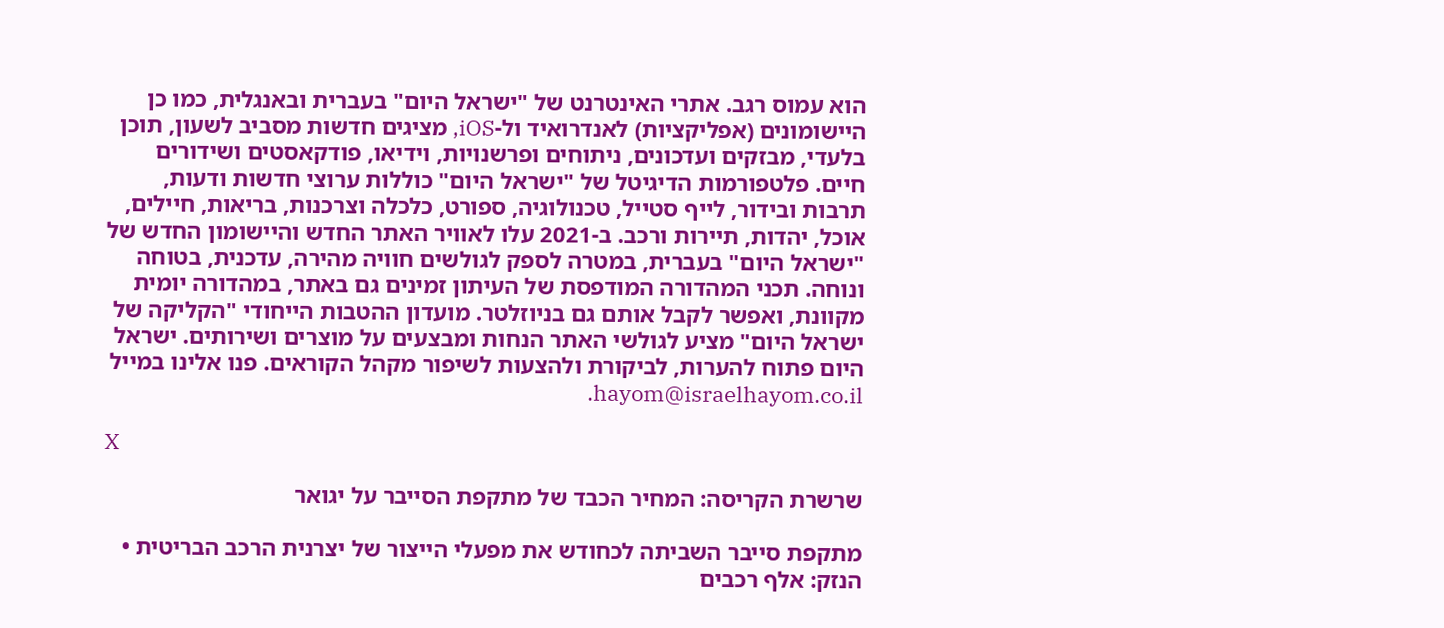הוא עמוס רגב. אתרי האינטרנט של "ישראל היום" בעברית ובאנגלית, כמו כן היישומונים (אפליקציות) לאנדרואיד ול-iOS, מציגים חדשות מסביב לשעון, תוכן בלעדי, מבזקים ועדכונים, ניתוחים ופרשנויות, וידיאו, פודקאסטים ושידורים חיים. פלטפורמות הדיגיטל של "ישראל היום" כוללות ערוצי חדשות ודעות, תרבות ובידור, לייף סטייל, טכנולוגיה, ספורט, כלכלה וצרכנות, בריאות, חיילים, אוכל, יהדות, תיירות ורכב. ב-2021 עלו לאוויר האתר החדש והיישומון החדש של "ישראל היום" בעברית, במטרה לספק לגולשים חוויה מהירה, עדכנית, בטוחה ונוחה. תכני המהדורה המודפסת של העיתון זמינים גם באתר, במהדורה יומית מקוונת, ואפשר לקבל אותם גם בניוזלטר. מועדון ההטבות הייחודי "הקליקה של ישראל היום" מציע לגולשי האתר הנחות ומבצעים על מוצרים ושירותים. ישראל היום פתוח להערות, לביקורת ולהצעות לשיפור מקהל הקוראים. פנו אלינו במייל hayom@israelhayom.co.il.

X

שרשרת הקריסה: המחיר הכבד של מתקפת הסייבר על יגואר

מתקפת סייבר השביתה לכחודש את מפעלי הייצור של יצרנית הרכב הבריטית • הנזק: אלף רכבים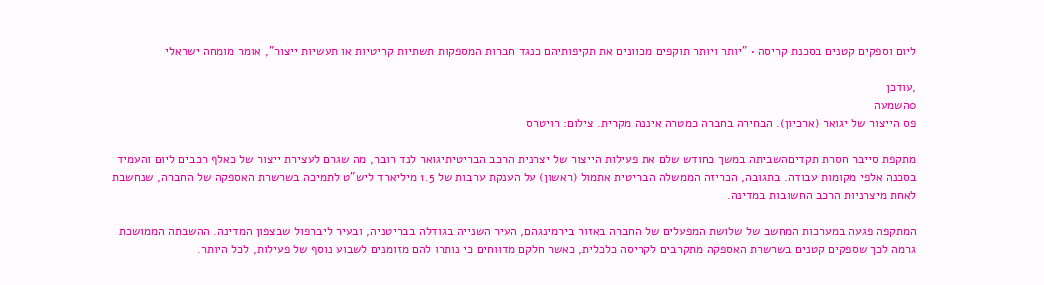ליום וספקים קטנים בסכנת קריסה • "יותר ויותר תוקפים מכוונים את תקיפותיהם כנגד חברות המספקות תשתיות קריטיות או תעשיות ייצור", אומר מומחה ישראלי

,עודכן
0השמעה
פס הייצור של יגואר (ארכיון). הבחירה בחברה כמטרה איננה מקרית. צילום: רויטרס

מתקפת סייבר חסרת תקדיםהשביתה במשך כחודש שלם את פעילות הייצור של יצרנית הרכב הבריטיתיגואר לנד רובר, מה שגרם לעצירת ייצור של כאלף רכבים ליום והעמיד בסכנה אלפי מקומות עבודה. בתגובה, הכריזה הממשלה הבריטית אתמול (ראשון) על הענקת ערבות של 1.5 מיליארד ליש"ט לתמיכה בשרשרת האספקה של החברה, שנחשבת לאחת מיצרניות הרכב החשובות במדינה.

המתקפה פגעה במערכות המחשב של שלושת המפעלים של החברה באזור בירמינגהם, העיר השנייה בגודלה בבריטניה, ובעיר ליברפול שבצפון המדינה. ההשבתה הממושכת גרמה לכך שספקים קטנים בשרשרת האספקה מתקרבים לקריסה כלכלית, כאשר חלקם מדווחים כי נותרו להם מזומנים לשבוע נוסף של פעילות, לכל היותר.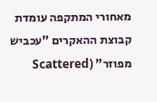מאחורי המתקפה עומדת קבוצת ההאקרים "עכביש מפוזר" (Scattered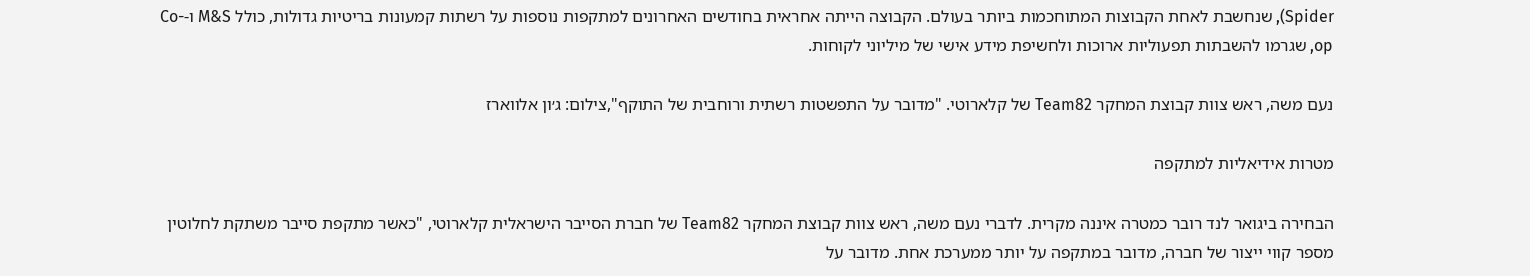Spider), שנחשבת לאחת הקבוצות המתוחכמות ביותר בעולם. הקבוצה הייתה אחראית בחודשים האחרונים למתקפות נוספות על רשתות קמעונות בריטיות גדולות, כולל M&S ו-Co-op, שגרמו להשבתות תפעוליות ארוכות ולחשיפת מידע אישי של מיליוני לקוחות.

נעם משה, ראש צוות קבוצת המחקר Team82 של קלארוטי. "מדובר על התפשטות רשתית ורוחבית של התוקף",צילום: ג׳ון אלווארז

מטרות אידיאליות למתקפה

הבחירה ביגואר לנד רובר כמטרה איננה מקרית. לדברי נעם משה, ראש צוות קבוצת המחקר Team82 של חברת הסייבר הישראלית קלארוטי, "כאשר מתקפת סייבר משתקת לחלוטין מספר קווי ייצור של חברה, מדובר במתקפה על יותר ממערכת אחת. מדובר על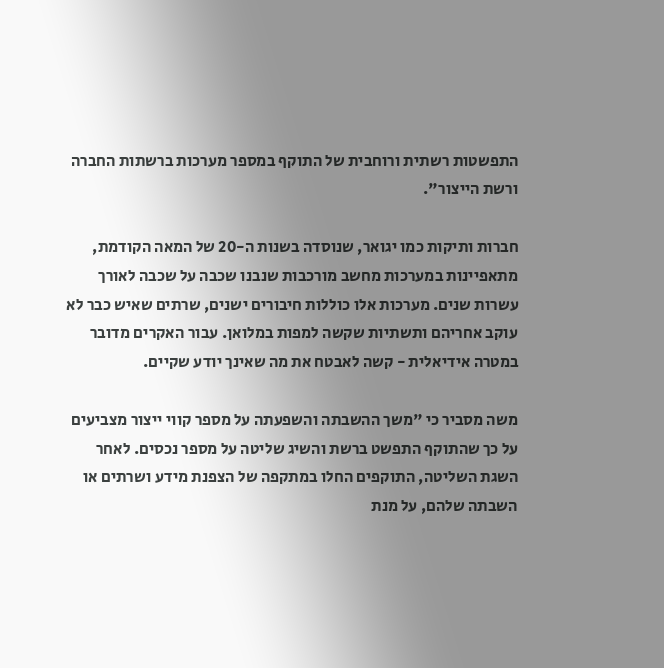התפשטות רשתית ורוחבית של התוקף במספר מערכות ברשתות החברה ורשת הייצור".

חברות ותיקות כמו יגואר, שנוסדה בשנות ה-20 של המאה הקודמת, מתאפיינות במערכות מחשב מורכבות שנבנו שכבה על שכבה לאורך עשרות שנים. מערכות אלו כוללות חיבורים ישנים, שרתים שאיש כבר לא עוקב אחריהם ותשתיות שקשה למפות במלואן. עבור האקרים מדובר במטרה אידיאלית - קשה לאבטח את מה שאינך יודע שקיים.

משה מסביר כי "משך ההשבתה והשפעתה על מספר קווי ייצור מצביעים על כך שהתוקף התפשט ברשת והשיג שליטה על מספר נכסים. לאחר השגת השליטה, התוקפים החלו במתקפה של הצפנת מידע ושרתים או השבתה שלהם, על מנת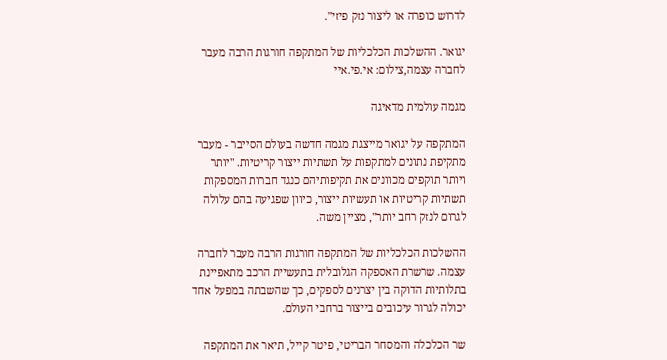לדרוש כופרה או ליצור נזק פיזי".

יגואר. ההשלכות הכלכליות של המתקפה חורגות הרבה מעבר לחברה עצמה,צילום: אי.פי.איי

מגמה עולמית מדאיגה

המתקפה על יגואר מייצגת מגמה חדשה בעולם הסייבר - מעבר מתקיפת נתונים למתקפות על תשתיות ייצור קריטיות. "יותר ויותר תוקפים מכוונים את תקיפותיהם כנגד חברות המספקות תשתיות קריטיות או תעשיות ייצור, כיוון שפגיעה בהם עלולה לגרום לנזק רחב יותר", מציין משה.

ההשלכות הכלכליות של המתקפה חורגות הרבה מעבר לחברה עצמה. שרשרת האספקה הגלובלית בתעשיית הרכב מתאפיינת בתלותיות הדוקה בין יצרנים לספקים, כך שהשבתה במפעל אחד יכולה לגרור עיכובים בייצור ברחבי העולם.

שר הכלכלה והמסחר הבריטי, פיטר קייל, תיאר את המתקפה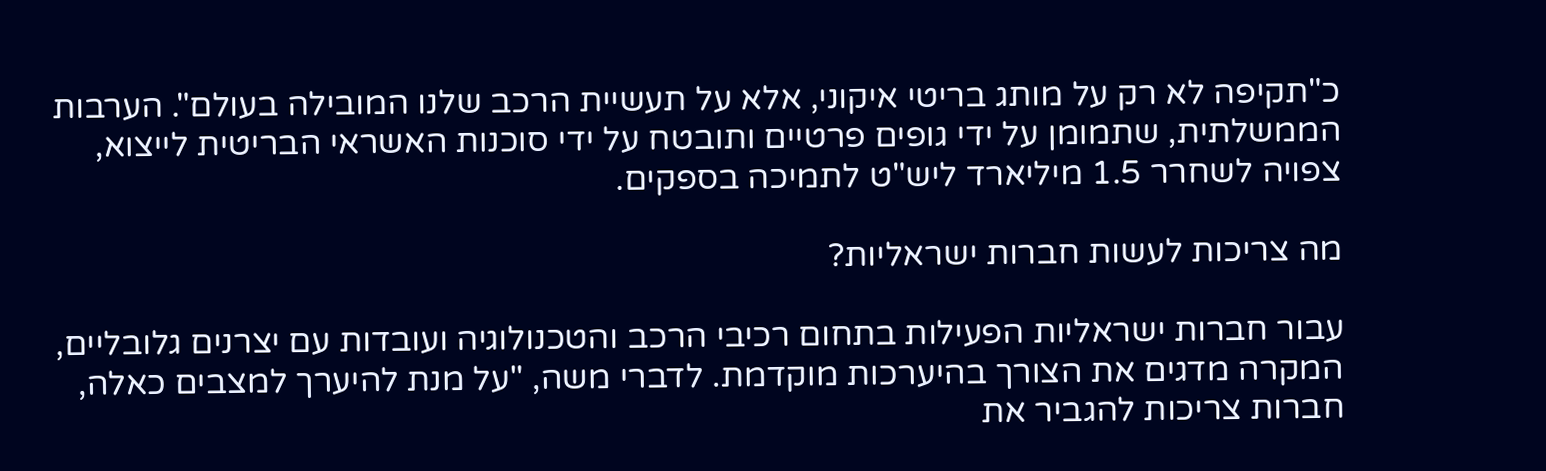כ"תקיפה לא רק על מותג בריטי איקוני, אלא על תעשיית הרכב שלנו המובילה בעולם". הערבות הממשלתית, שתמומן על ידי גופים פרטיים ותובטח על ידי סוכנות האשראי הבריטית לייצוא, צפויה לשחרר 1.5 מיליארד ליש"ט לתמיכה בספקים.

מה צריכות לעשות חברות ישראליות?

עבור חברות ישראליות הפעילות בתחום רכיבי הרכב והטכנולוגיה ועובדות עם יצרנים גלובליים, המקרה מדגים את הצורך בהיערכות מוקדמת. לדברי משה, "על מנת להיערך למצבים כאלה, חברות צריכות להגביר את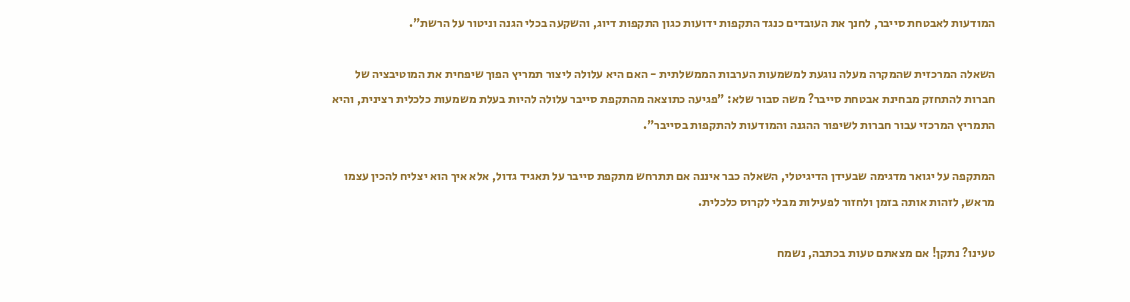המודעות לאבטחת סייבר, לחנך את העובדים כנגד התקפות ידועות כגון התקפות דיוג, והשקעה בכלי הגנה וניטור על הרשת".

השאלה המרכזית שהמקרה מעלה נוגעת למשמעות הערבות הממשלתית - האם היא עלולה ליצור תמריץ הפוך שיפחית את המוטיבציה של חברות להתחזק מבחינת אבטחת סייבר? משה סבור שלא: "פגיעה כתוצאה מהתקפת סייבר עלולה להיות בעלת משמעות כלכלית רצינית, והיא התמריץ המרכזי עבור חברות לשיפור ההגנה והמודעות להתקפות בסייבר".

המתקפה על יגואר מדגימה שבעידן הדיגיטלי, השאלה כבר איננה אם תתרחש מתקפת סייבר על תאגיד גדול, אלא איך הוא יצליח להכין עצמו מראש, לזהות אותה בזמן ולחזור לפעילות מבלי לקרוס כלכלית.

טעינו? נתקן! אם מצאתם טעות בכתבה, נשמח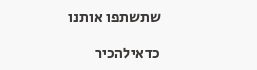שתשתפו אותנו

כדאילהכיר